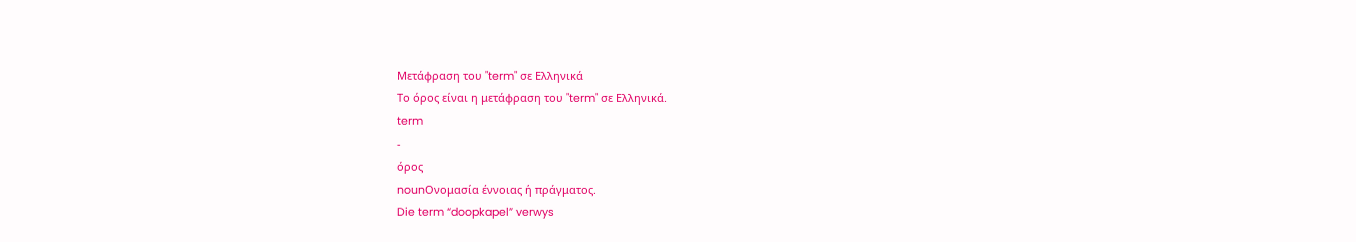Μετάφραση του "term" σε Ελληνικά
Το όρος είναι η μετάφραση του "term" σε Ελληνικά.
term
-
όρος
nounΟνομασία έννοιας ή πράγματος.
Die term “doopkapel” verwys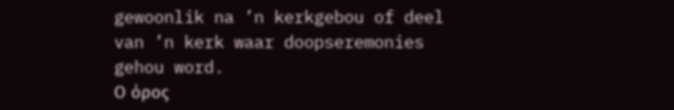gewoonlik na ’n kerkgebou of deel van ’n kerk waar doopseremonies gehou word.
Ο όρος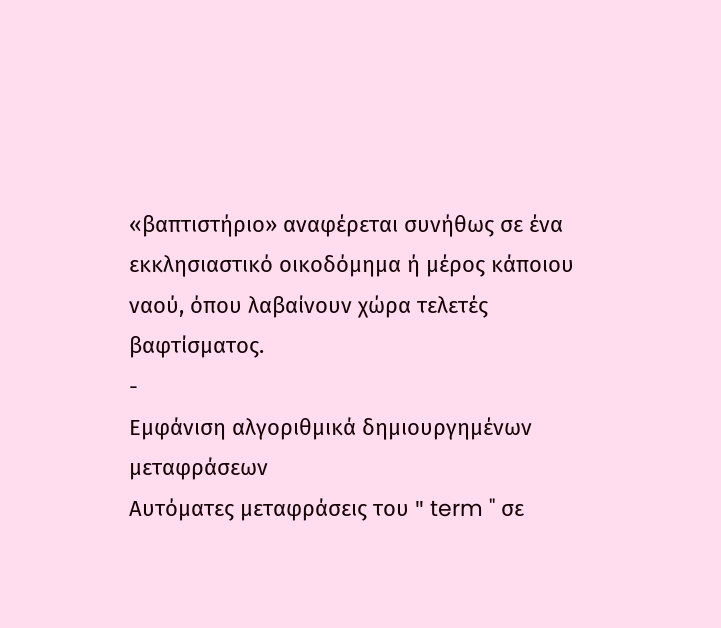«βαπτιστήριο» αναφέρεται συνήθως σε ένα εκκλησιαστικό οικοδόμημα ή μέρος κάποιου ναού, όπου λαβαίνουν χώρα τελετές βαφτίσματος.
-
Εμφάνιση αλγοριθμικά δημιουργημένων μεταφράσεων
Αυτόματες μεταφράσεις του " term " σε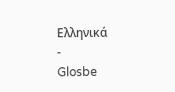Ελληνικά
-
Glosbe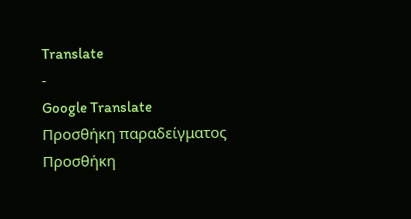Translate
-
Google Translate
Προσθήκη παραδείγματος
Προσθήκη